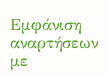Εμφάνιση αναρτήσεων με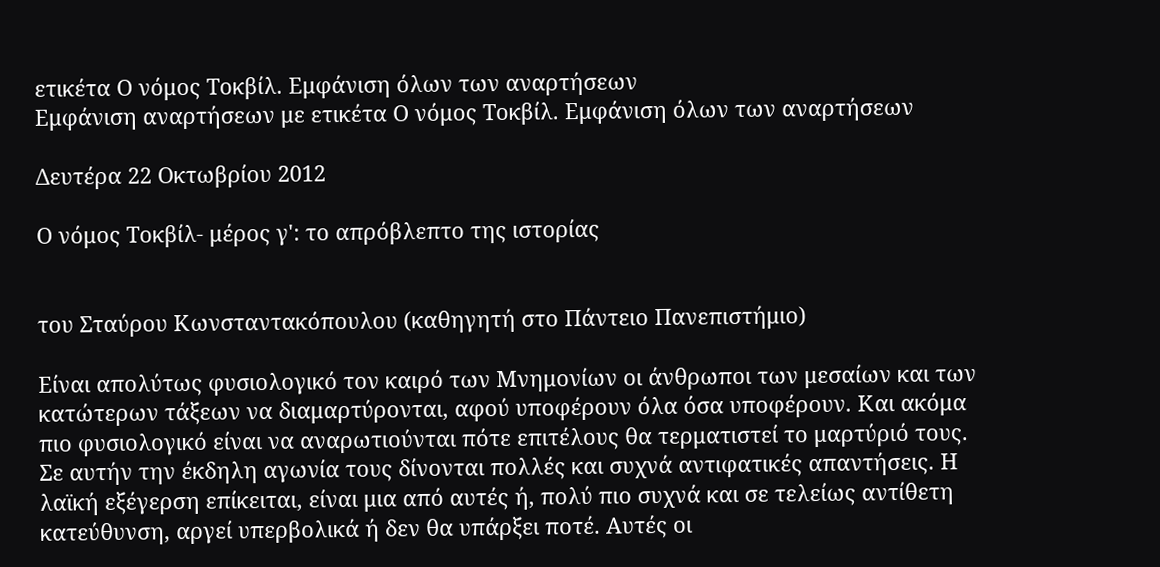ετικέτα Ο νόμος Τοκβίλ. Εμφάνιση όλων των αναρτήσεων
Εμφάνιση αναρτήσεων με ετικέτα Ο νόμος Τοκβίλ. Εμφάνιση όλων των αναρτήσεων

Δευτέρα 22 Οκτωβρίου 2012

Ο νόμος Τοκβίλ- μέρος γ': το απρόβλεπτο της ιστορίας


του Σταύρου Κωνσταντακόπουλου (καθηγητή στο Πάντειο Πανεπιστήμιο)

Είναι απολύτως φυσιολογικό τον καιρό των Μνημονίων οι άνθρωποι των μεσαίων και των κατώτερων τάξεων να διαμαρτύρονται, αφού υποφέρουν όλα όσα υποφέρουν. Και ακόμα πιο φυσιολογικό είναι να αναρωτιούνται πότε επιτέλους θα τερματιστεί το μαρτύριό τους.
Σε αυτήν την έκδηλη αγωνία τους δίνονται πολλές και συχνά αντιφατικές απαντήσεις. Η λαϊκή εξέγερση επίκειται, είναι μια από αυτές ή, πολύ πιο συχνά και σε τελείως αντίθετη κατεύθυνση, αργεί υπερβολικά ή δεν θα υπάρξει ποτέ. Αυτές οι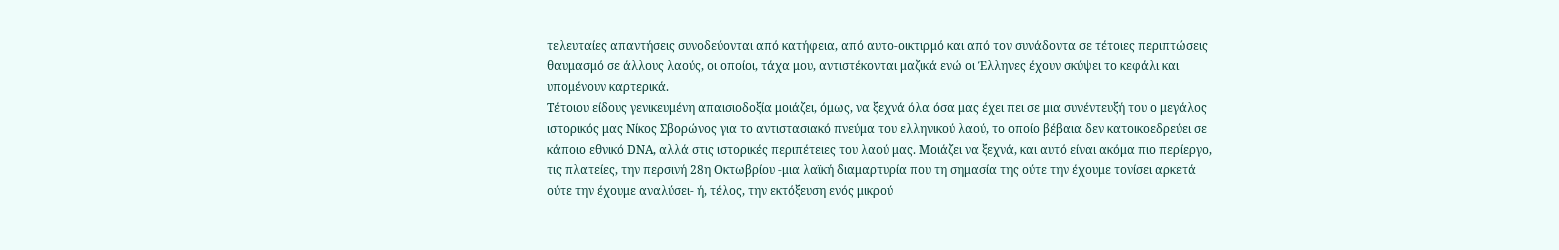τελευταίες απαντήσεις συνοδεύονται από κατήφεια, από αυτο-οικτιρμό και από τον συνάδοντα σε τέτοιες περιπτώσεις θαυμασμό σε άλλους λαούς, οι οποίοι, τάχα μου, αντιστέκονται μαζικά ενώ οι Έλληνες έχουν σκύψει το κεφάλι και υπομένουν καρτερικά.
Τέτοιου είδους γενικευμένη απαισιοδοξία μοιάζει, όμως, να ξεχνά όλα όσα μας έχει πει σε μια συνέντευξή του ο μεγάλος ιστορικός μας Νίκος Σβορώνος για το αντιστασιακό πνεύμα του ελληνικού λαού, το οποίο βέβαια δεν κατοικοεδρεύει σε κάποιο εθνικό DNA, αλλά στις ιστορικές περιπέτειες του λαού μας. Μοιάζει να ξεχνά, και αυτό είναι ακόμα πιο περίεργο, τις πλατείες, την περσινή 28η Οκτωβρίου -μια λαϊκή διαμαρτυρία που τη σημασία της ούτε την έχουμε τονίσει αρκετά ούτε την έχουμε αναλύσει- ή, τέλος, την εκτόξευση ενός μικρού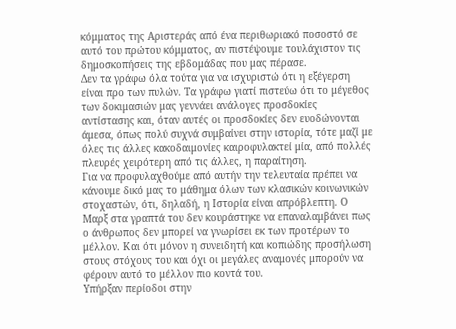κόμματος της Αριστεράς από ένα περιθωριακό ποσοστό σε αυτό του πρώτου κόμματος, αν πιστέψουμε τουλάχιστον τις δημοσκοπήσεις της εβδομάδας που μας πέρασε.
Δεν τα γράφω όλα τούτα για να ισχυριστώ ότι η εξέγερση είναι προ των πυλών. Τα γράφω γιατί πιστεύω ότι το μέγεθος των δοκιμασιών μας γεννάει ανάλογες προσδοκίες αντίστασης και, όταν αυτές οι προσδοκίες δεν ευοδώνονται άμεσα, όπως πολύ συχνά συμβαίνει στην ιστορία, τότε μαζί με όλες τις άλλες κακοδαιμονίες καιροφυλακτεί μία, από πολλές πλευρές χειρότερη από τις άλλες, η παραίτηση.
Για να προφυλαχθούμε από αυτήν την τελευταία πρέπει να κάνουμε δικό μας το μάθημα όλων των κλασικών κοινωνικών στοχαστών, ότι, δηλαδή, η Ιστορία είναι απρόβλεπτη. Ο Μαρξ στα γραπτά του δεν κουράστηκε να επαναλαμβάνει πως ο άνθρωπος δεν μπορεί να γνωρίσει εκ των προτέρων το μέλλον. Και ότι μόνον η συνειδητή και κοπιώδης προσήλωση στους στόχους του και όχι οι μεγάλες αναμονές μπορούν να φέρουν αυτό το μέλλον πιο κοντά του.
Υπήρξαν περίοδοι στην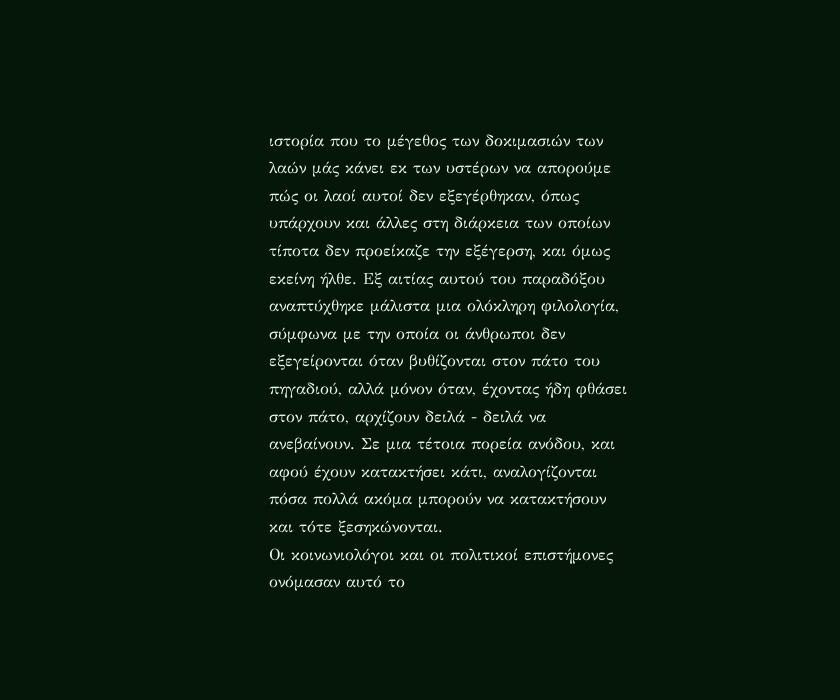ιστορία που το μέγεθος των δοκιμασιών των λαών μάς κάνει εκ των υστέρων να απορούμε πώς οι λαοί αυτοί δεν εξεγέρθηκαν, όπως υπάρχουν και άλλες στη διάρκεια των οποίων τίποτα δεν προείκαζε την εξέγερση, και όμως εκείνη ήλθε. Εξ αιτίας αυτού του παραδόξου αναπτύχθηκε μάλιστα μια ολόκληρη φιλολογία, σύμφωνα με την οποία οι άνθρωποι δεν εξεγείρονται όταν βυθίζονται στον πάτο του πηγαδιού, αλλά μόνον όταν, έχοντας ήδη φθάσει στον πάτο, αρχίζουν δειλά - δειλά να ανεβαίνουν. Σε μια τέτοια πορεία ανόδου, και αφού έχουν κατακτήσει κάτι, αναλογίζονται πόσα πολλά ακόμα μπορούν να κατακτήσουν και τότε ξεσηκώνονται.
Οι κοινωνιολόγοι και οι πολιτικοί επιστήμονες ονόμασαν αυτό το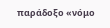παράδοξο «νόμο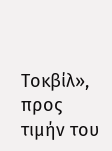Τοκβίλ», προς τιμήν του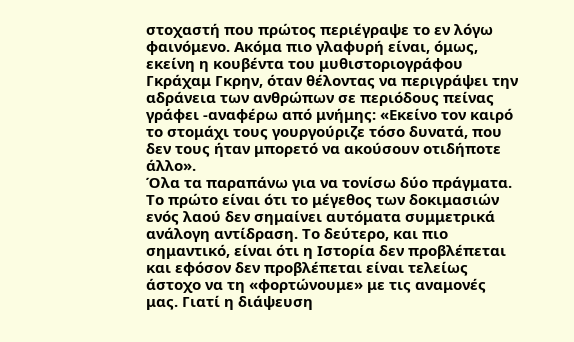στοχαστή που πρώτος περιέγραψε το εν λόγω φαινόμενο. Ακόμα πιο γλαφυρή είναι, όμως, εκείνη η κουβέντα του μυθιστοριογράφου Γκράχαμ Γκρην, όταν θέλοντας να περιγράψει την αδράνεια των ανθρώπων σε περιόδους πείνας γράφει -αναφέρω από μνήμης: «Εκείνο τον καιρό το στομάχι τους γουργούριζε τόσο δυνατά, που δεν τους ήταν μπορετό να ακούσουν οτιδήποτε άλλο».
Όλα τα παραπάνω για να τονίσω δύο πράγματα. Το πρώτο είναι ότι το μέγεθος των δοκιμασιών ενός λαού δεν σημαίνει αυτόματα συμμετρικά ανάλογη αντίδραση. Το δεύτερο, και πιο σημαντικό, είναι ότι η Ιστορία δεν προβλέπεται και εφόσον δεν προβλέπεται είναι τελείως άστοχο να τη «φορτώνουμε» με τις αναμονές μας. Γιατί η διάψευση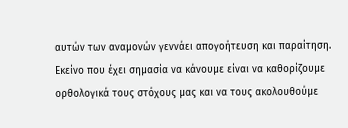αυτών των αναμονών γεννάει απογοήτευση και παραίτηση. Εκείνο που έχει σημασία να κάνουμε είναι να καθορίζουμε ορθολογικά τους στόχους μας και να τους ακολουθούμε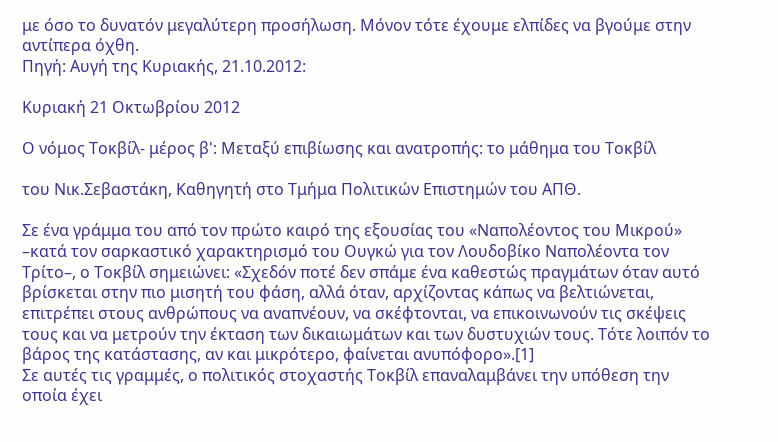με όσο το δυνατόν μεγαλύτερη προσήλωση. Μόνον τότε έχουμε ελπίδες να βγούμε στην αντίπερα όχθη.
Πηγή: Αυγή της Κυριακής, 21.10.2012:

Κυριακή 21 Οκτωβρίου 2012

Ο νόμος Τοκβίλ- μέρος β': Μεταξύ επιβίωσης και ανατροπής: το μάθημα του Τοκβίλ

του Νικ.Σεβαστάκη, Καθηγητή στο Τμήμα Πολιτικών Επιστημών του ΑΠΘ.

Σε ένα γράμμα του από τον πρώτο καιρό της εξουσίας του «Ναπολέοντος του Μικρού» –κατά τον σαρκαστικό χαρακτηρισμό του Ουγκώ για τον Λουδοβίκο Ναπολέοντα τον Τρίτο–, ο Τοκβίλ σημειώνει: «Σχεδόν ποτέ δεν σπάμε ένα καθεστώς πραγμάτων όταν αυτό βρίσκεται στην πιο μισητή του φάση, αλλά όταν, αρχίζοντας κάπως να βελτιώνεται, επιτρέπει στους ανθρώπους να αναπνέουν, να σκέφτονται, να επικοινωνούν τις σκέψεις τους και να μετρούν την έκταση των δικαιωμάτων και των δυστυχιών τους. Τότε λοιπόν το βάρος της κατάστασης, αν και μικρότερο, φαίνεται ανυπόφορο».[1]
Σε αυτές τις γραμμές, ο πολιτικός στοχαστής Τοκβίλ επαναλαμβάνει την υπόθεση την οποία έχει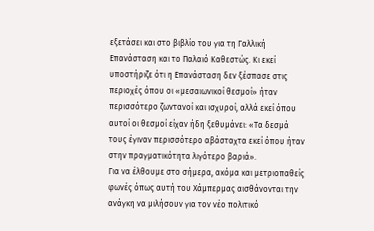εξετάσει και στο βιβλίο του για τη Γαλλική Επανάσταση και το Παλαιό Καθεστώς. Κι εκεί υποστήριζε ότι η Επανάσταση δεν ξέσπασε στις περιοχές όπου οι «μεσαιωνικοί θεσμοί» ήταν περισσότερο ζωντανοί και ισχυροί, αλλά εκεί όπου αυτοί οι θεσμοί είχαν ήδη ξεθυμάνει: «Τα δεσμά τους έγιναν περισσότερο αβάσταχτα εκεί όπου ήταν στην πραγματικότητα λιγότερο βαριά».
Για να έλθουμε στο σήμερα, ακόμα και μετριοπαθείς φωνές όπως αυτή του Χάμπερμας αισθάνονται την ανάγκη να μιλήσουν για τον νέο πολιτικό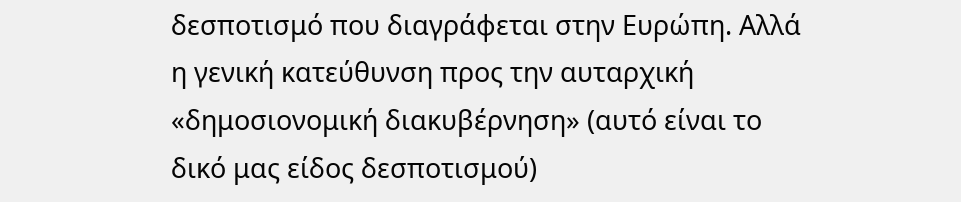δεσποτισμό που διαγράφεται στην Ευρώπη. Αλλά η γενική κατεύθυνση προς την αυταρχική «δημοσιονομική διακυβέρνηση» (αυτό είναι το δικό μας είδος δεσποτισμού)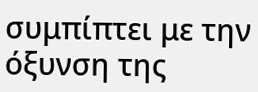συμπίπτει με την όξυνση της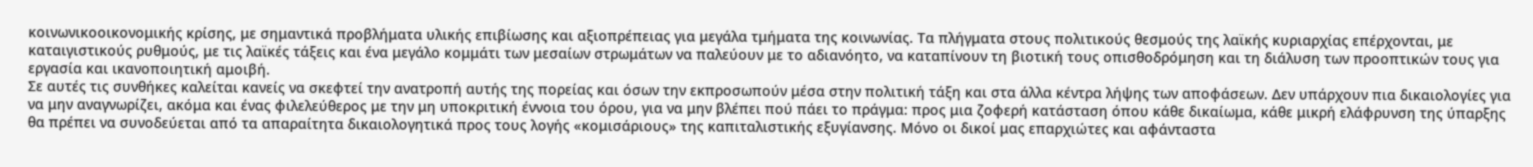κοινωνικοοικονομικής κρίσης, με σημαντικά προβλήματα υλικής επιβίωσης και αξιοπρέπειας για μεγάλα τμήματα της κοινωνίας. Τα πλήγματα στους πολιτικούς θεσμούς της λαϊκής κυριαρχίας επέρχονται, με καταιγιστικούς ρυθμούς, με τις λαϊκές τάξεις και ένα μεγάλο κομμάτι των μεσαίων στρωμάτων να παλεύουν με το αδιανόητο, να καταπίνουν τη βιοτική τους οπισθοδρόμηση και τη διάλυση των προοπτικών τους για εργασία και ικανοποιητική αμοιβή.
Σε αυτές τις συνθήκες καλείται κανείς να σκεφτεί την ανατροπή αυτής της πορείας και όσων την εκπροσωπούν μέσα στην πολιτική τάξη και στα άλλα κέντρα λήψης των αποφάσεων. Δεν υπάρχουν πια δικαιολογίες για να μην αναγνωρίζει, ακόμα και ένας φιλελεύθερος με την μη υποκριτική έννοια του όρου, για να μην βλέπει πού πάει το πράγμα: προς μια ζοφερή κατάσταση όπου κάθε δικαίωμα, κάθε μικρή ελάφρυνση της ύπαρξης θα πρέπει να συνοδεύεται από τα απαραίτητα δικαιολογητικά προς τους λογής «κομισάριους» της καπιταλιστικής εξυγίανσης. Μόνο οι δικοί μας επαρχιώτες και αφάνταστα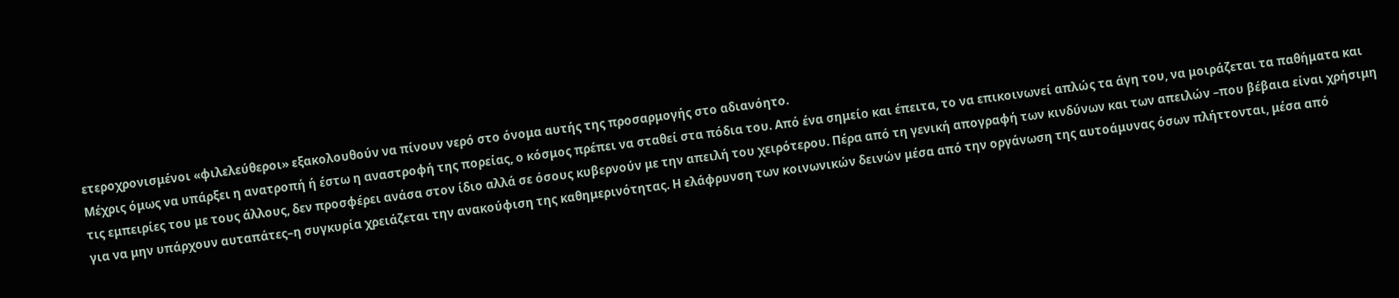ετεροχρονισμένοι «φιλελεύθεροι» εξακολουθούν να πίνουν νερό στο όνομα αυτής της προσαρμογής στο αδιανόητο.
Μέχρις όμως να υπάρξει η ανατροπή ή έστω η αναστροφή της πορείας, ο κόσμος πρέπει να σταθεί στα πόδια του. Από ένα σημείο και έπειτα, το να επικοινωνεί απλώς τα άγη του, να μοιράζεται τα παθήματα και τις εμπειρίες του με τους άλλους, δεν προσφέρει ανάσα στον ίδιο αλλά σε όσους κυβερνούν με την απειλή του χειρότερου. Πέρα από τη γενική απογραφή των κινδύνων και των απειλών –που βέβαια είναι χρήσιμη για να μην υπάρχουν αυταπάτες–η συγκυρία χρειάζεται την ανακούφιση της καθημερινότητας. Η ελάφρυνση των κοινωνικών δεινών μέσα από την οργάνωση της αυτοάμυνας όσων πλήττονται, μέσα από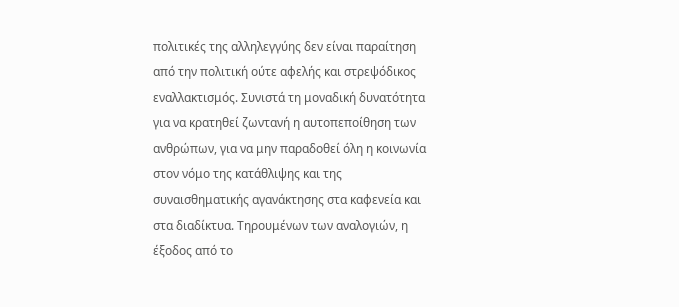πολιτικές της αλληλεγγύης δεν είναι παραίτηση από την πολιτική ούτε αφελής και στρεψόδικος εναλλακτισμός. Συνιστά τη μοναδική δυνατότητα για να κρατηθεί ζωντανή η αυτοπεποίθηση των ανθρώπων, για να μην παραδοθεί όλη η κοινωνία στον νόμο της κατάθλιψης και της συναισθηματικής αγανάκτησης στα καφενεία και στα διαδίκτυα. Τηρουμένων των αναλογιών, η έξοδος από το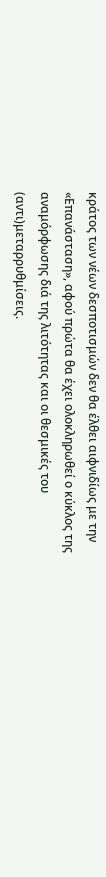κράτος των νέων δεσποτισμών δεν θα έλθει αιφνιδίως με την «Επανάσταση», αφού πρώτα θα έχει ολοκληρωθεί ο κύκλος της αναμόρφωσης διά της λιτότητας και οι θεσμικές του (αντι)μεταρρυθμίσεις.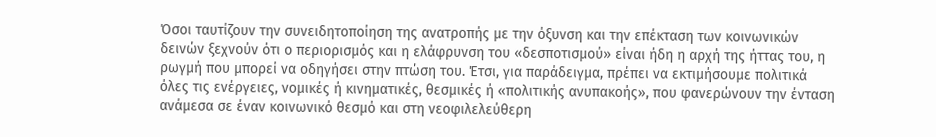Όσοι ταυτίζουν την συνειδητοποίηση της ανατροπής με την όξυνση και την επέκταση των κοινωνικών δεινών ξεχνούν ότι ο περιορισμός και η ελάφρυνση του «δεσποτισμού» είναι ήδη η αρχή της ήττας του, η ρωγμή που μπορεί να οδηγήσει στην πτώση του. Έτσι, για παράδειγμα, πρέπει να εκτιμήσουμε πολιτικά όλες τις ενέργειες, νομικές ή κινηματικές, θεσμικές ή «πολιτικής ανυπακοής», που φανερώνουν την ένταση ανάμεσα σε έναν κοινωνικό θεσμό και στη νεοφιλελεύθερη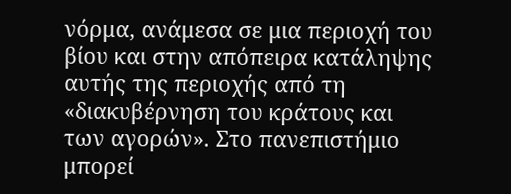νόρμα, ανάμεσα σε μια περιοχή του βίου και στην απόπειρα κατάληψης αυτής της περιοχής από τη «διακυβέρνηση του κράτους και των αγορών». Στο πανεπιστήμιο μπορεί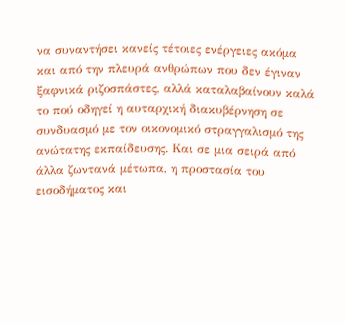να συναντήσει κανείς τέτοιες ενέργειες ακόμα και από την πλευρά ανθρώπων που δεν έγιναν ξαφνικά ριζοσπάστες, αλλά καταλαβαίνουν καλά το πού οδηγεί η αυταρχική διακυβέρνηση σε συνδυασμό με τον οικονομικό στραγγαλισμό της ανώτατης εκπαίδευσης. Και σε μια σειρά από άλλα ζωντανά μέτωπα, η προστασία του εισοδήματος και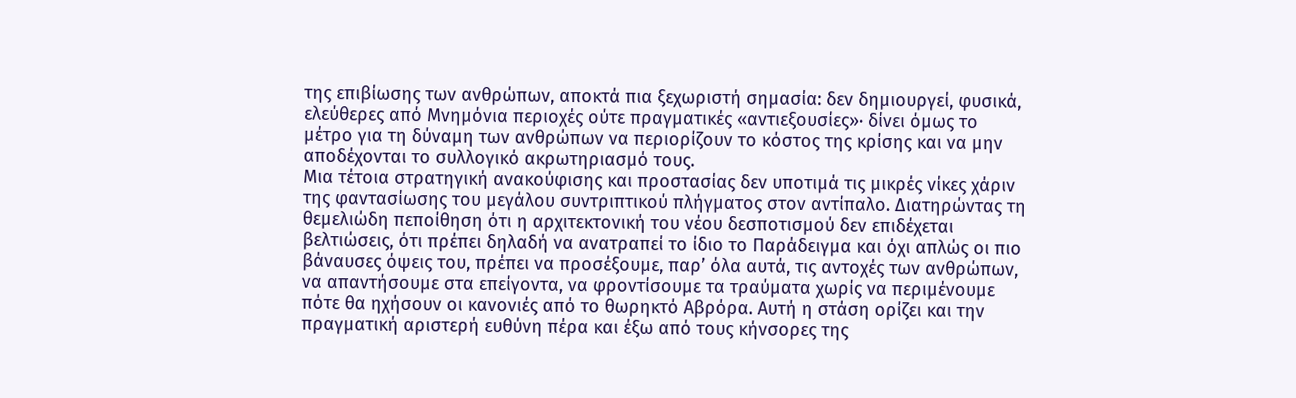της επιβίωσης των ανθρώπων, αποκτά πια ξεχωριστή σημασία: δεν δημιουργεί, φυσικά, ελεύθερες από Μνημόνια περιοχές ούτε πραγματικές «αντιεξουσίες»· δίνει όμως το μέτρο για τη δύναμη των ανθρώπων να περιορίζουν το κόστος της κρίσης και να μην αποδέχονται το συλλογικό ακρωτηριασμό τους.
Μια τέτοια στρατηγική ανακούφισης και προστασίας δεν υποτιμά τις μικρές νίκες χάριν της φαντασίωσης του μεγάλου συντριπτικού πλήγματος στον αντίπαλο. Διατηρώντας τη θεμελιώδη πεποίθηση ότι η αρχιτεκτονική του νέου δεσποτισμού δεν επιδέχεται βελτιώσεις, ότι πρέπει δηλαδή να ανατραπεί το ίδιο το Παράδειγμα και όχι απλώς οι πιο βάναυσες όψεις του, πρέπει να προσέξουμε, παρ’ όλα αυτά, τις αντοχές των ανθρώπων, να απαντήσουμε στα επείγοντα, να φροντίσουμε τα τραύματα χωρίς να περιμένουμε πότε θα ηχήσουν οι κανονιές από το θωρηκτό Αβρόρα. Αυτή η στάση ορίζει και την πραγματική αριστερή ευθύνη πέρα και έξω από τους κήνσορες της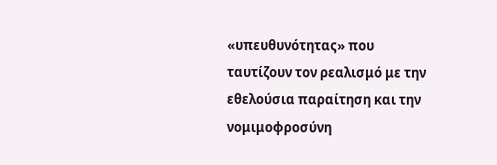«υπευθυνότητας» που ταυτίζουν τον ρεαλισμό με την εθελούσια παραίτηση και την νομιμοφροσύνη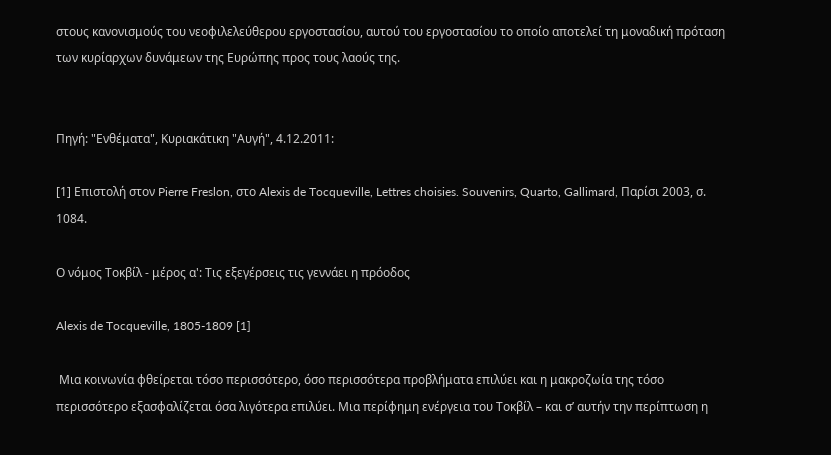στους κανονισμούς του νεοφιλελεύθερου εργοστασίου, αυτού του εργοστασίου το οποίο αποτελεί τη μοναδική πρόταση των κυρίαρχων δυνάμεων της Ευρώπης προς τους λαούς της.


Πηγή: "Ενθέματα", Κυριακάτικη "Αυγή", 4.12.2011:

[1] Επιστολή στον Pierre Freslon, στο Alexis de Tocqueville, Lettres choisies. Souvenirs, Quarto, Gallimard, Παρίσι 2003, σ. 1084.

Ο νόμος Τοκβίλ - μέρος α': Τις εξεγέρσεις τις γεννάει η πρόοδος

Alexis de Tocqueville, 1805-1809 [1]

 Μια κοινωνία φθείρεται τόσο περισσότερο, όσο περισσότερα προβλήματα επιλύει και η μακροζωία της τόσο περισσότερο εξασφαλίζεται όσα λιγότερα επιλύει. Μια περίφημη ενέργεια του Τοκβίλ – και σ’ αυτήν την περίπτωση η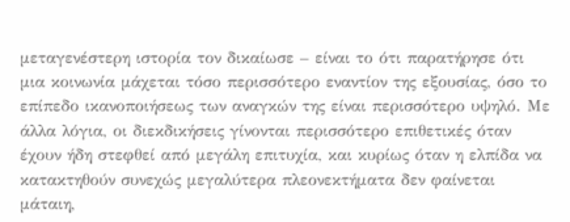μεταγενέστερη ιστορία τον δικαίωσε – είναι το ότι παρατήρησε ότι μια κοινωνία μάχεται τόσο περισσότερο εναντίον της εξουσίας, όσο το επίπεδο ικανοποιήσεως των αναγκών της είναι περισσότερο υψηλό. Με άλλα λόγια, οι διεκδικήσεις γίνονται περισσότερο επιθετικές όταν έχουν ήδη στεφθεί από μεγάλη επιτυχία, και κυρίως όταν η ελπίδα να κατακτηθούν συνεχώς μεγαλύτερα πλεονεκτήματα δεν φαίνεται μάταιη,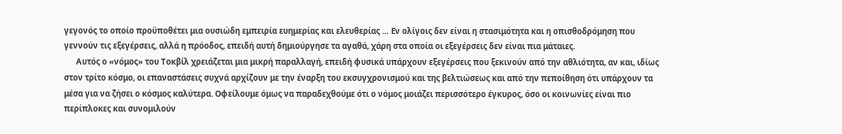γεγονός το οποίο προϋποθέτει μια ουσιώδη εμπειρία ευημερίας και ελευθερίας … Εν ολίγοις δεν είναι η στασιμότητα και η οπισθοδρόμηση που γεννούν τις εξεγέρσεις, αλλά η πρόοδος, επειδή αυτή δημιούργησε τα αγαθά, χάρη στα οποία οι εξεγέρσεις δεν είναι πια μάταιες.
      Αυτός ο «νόμος» του Τοκβίλ χρειάζεται μια μικρή παραλλαγή, επειδή φυσικά υπάρχουν εξεγέρσεις που ξεκινούν από την αθλιότητα, αν και, ιδίως στον τρίτο κόσμο, οι επαναστάσεις συχνά αρχίζουν με την έναρξη του εκσυγχρονισμού και της βελτιώσεως και από την πεποίθηση ότι υπάρχουν τα μέσα για να ζήσει ο κόσμος καλύτερα. Οφείλουμε όμως να παραδεχθούμε ότι ο νόμος μοιάζει περισσότερο έγκυρος, όσο οι κοινωνίες είναι πιο περίπλοκες και συνομιλούν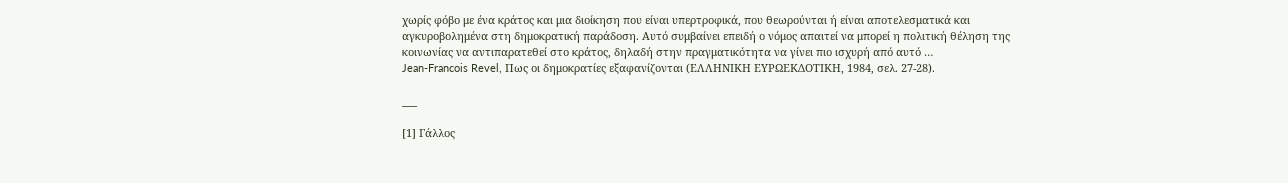χωρίς φόβο με ένα κράτος και μια διοίκηση που είναι υπερτροφικά, που θεωρούνται ή είναι αποτελεσματικά και αγκυροβολημένα στη δημοκρατική παράδοση. Αυτό συμβαίνει επειδή ο νόμος απαιτεί να μπορεί η πολιτική θέληση της κοινωνίας να αντιπαρατεθεί στο κράτος, δηλαδή στην πραγματικότητα να γίνει πιο ισχυρή από αυτό …
Jean-Francois Revel, Πως οι δημοκρατίες εξαφανίζονται (ΕΛΛΗΝΙΚΗ ΕΥΡΩΕΚΔΟΤΙΚΗ, 1984, σελ. 27-28).

___

[1] Γάλλος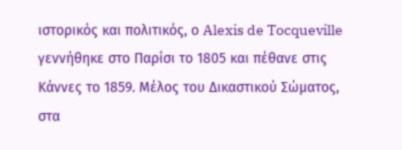ιστορικός και πολιτικός, ο Alexis de Tocqueville γεννήθηκε στο Παρίσι το 1805 και πέθανε στις Κάννες το 1859. Μέλος του Δικαστικού Σώματος, στα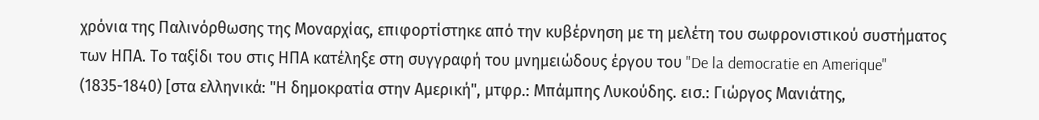χρόνια της Παλινόρθωσης της Μοναρχίας, επιφορτίστηκε από την κυβέρνηση με τη μελέτη του σωφρονιστικού συστήματος των ΗΠΑ. Το ταξίδι του στις ΗΠΑ κατέληξε στη συγγραφή του μνημειώδους έργου του "De la democratie en Amerique" (1835-1840) [στα ελληνικά: "Η δημοκρατία στην Αμερική", μτφρ.: Μπάμπης Λυκούδης. εισ.: Γιώργος Μανιάτης,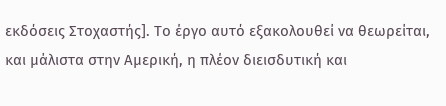εκδόσεις Στοχαστής]. Το έργο αυτό εξακολουθεί να θεωρείται, και μάλιστα στην Αμερική, η πλέον διεισδυτική και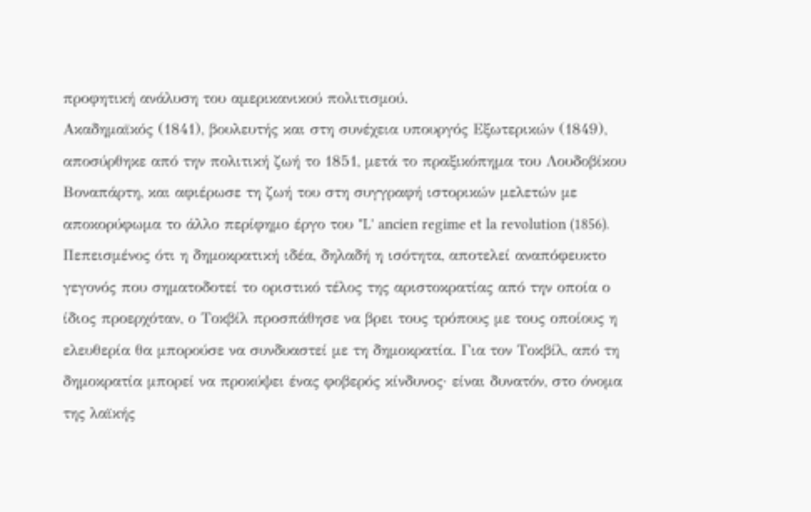προφητική ανάλυση του αμερικανικού πολιτισμού.
Ακαδημαϊκός (1841), βουλευτής και στη συνέχεια υπουργός Εξωτερικών (1849), αποσύρθηκε από την πολιτική ζωή το 1851, μετά το πραξικόπημα του Λουδοβίκου Βοναπάρτη, και αφιέρωσε τη ζωή του στη συγγραφή ιστορικών μελετών με αποκορύφωμα το άλλο περίφημο έργο του "L' ancien regime et la revolution (1856). Πεπεισμένος ότι η δημοκρατική ιδέα, δηλαδή η ισότητα, αποτελεί αναπόφευκτο γεγονός που σηματοδοτεί το οριστικό τέλος της αριστοκρατίας από την οποία ο ίδιος προερχόταν, ο Τοκβίλ προσπάθησε να βρει τους τρόπους με τους οποίους η ελευθερία θα μπορούσε να συνδυαστεί με τη δημοκρατία. Για τον Τοκβίλ, από τη δημοκρατία μπορεί να προκύψει ένας φοβερός κίνδυνος· είναι δυνατόν, στο όνομα της λαϊκής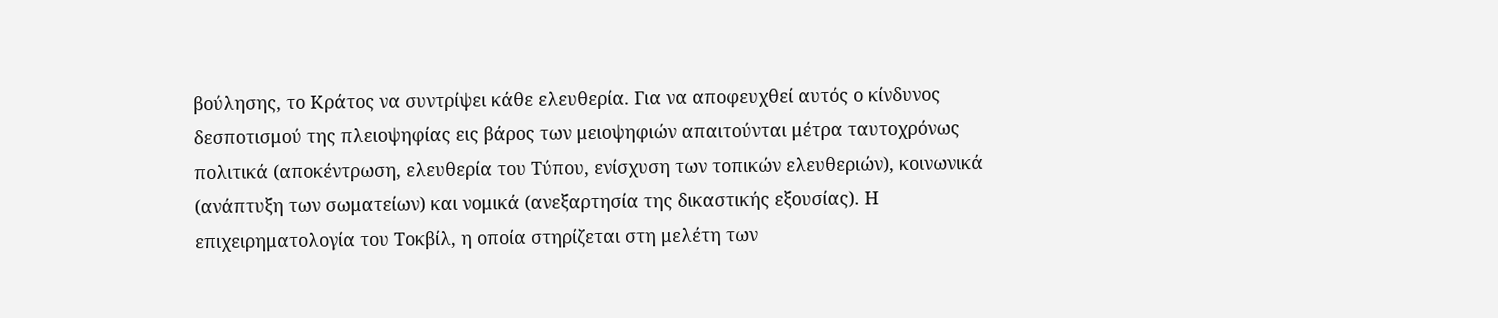βούλησης, το Κράτος να συντρίψει κάθε ελευθερία. Για να αποφευχθεί αυτός ο κίνδυνος δεσποτισμού της πλειοψηφίας εις βάρος των μειοψηφιών απαιτούνται μέτρα ταυτοχρόνως πολιτικά (αποκέντρωση, ελευθερία του Τύπου, ενίσχυση των τοπικών ελευθεριών), κοινωνικά (ανάπτυξη των σωματείων) και νομικά (ανεξαρτησία της δικαστικής εξουσίας). Η επιχειρηματολογία του Τοκβίλ, η οποία στηρίζεται στη μελέτη των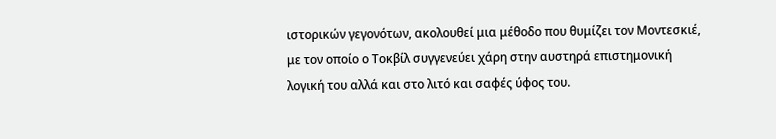ιστορικών γεγονότων, ακολουθεί μια μέθοδο που θυμίζει τον Μοντεσκιέ, με τον οποίο ο Τοκβίλ συγγενεύει χάρη στην αυστηρά επιστημονική λογική του αλλά και στο λιτό και σαφές ύφος του.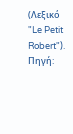(Λεξικό "Le Petit Robert").
Πηγή: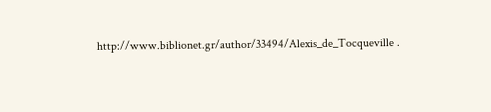http://www.biblionet.gr/author/33494/Alexis_de_Tocqueville .